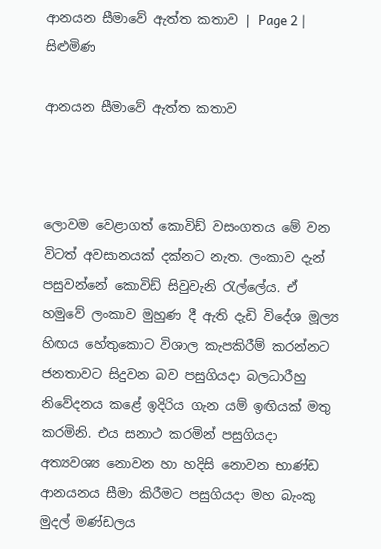ආනයන සීමාවේ ඇත්ත කතාව | Page 2 | සිළුමිණ

ආනයන සීමාවේ ඇත්ත කතාව



ලොවම වෙළාගත් කොවිඩ් වසංගතය මේ වන විටත් අවසානයක් දක්නට නැත. ලංකාව දැන් පසුවන්නේ කොවිඩ් සිවුවැනි රැල්ලේය. ඒ හමුවේ ලංකාව මුහුණ දී ඇති දැඩි විදේශ මූල්‍ය හිඟය හේතුකොට විශාල කැපකිරීම් කරන්නට ජනතාවට සිදුවන බව පසුගියදා බලධාරීහු නිවේදනය කළේ ඉදිරිය ගැන යම් ඉඟියක් මතු කරමිනි. එය සනාථ කරමින් පසුගියදා අත්‍යවශ්‍ය නොවන හා හදිසි නොවන භාණ්ඩ ආනයනය සීමා කිරීමට පසුගියදා මහ බැංකු මුදල් මණ්ඩලය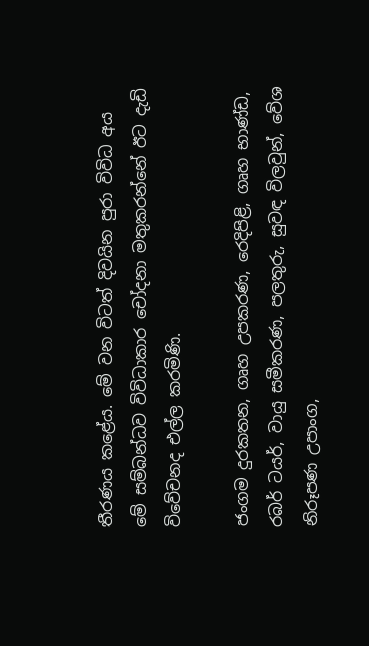තීරණය කළේය. මේ වන විටත් දිවයින පුරා විවිධ අය මේ සම්බන්ධව විවිධාකාර චෝදනා මතුකරන්නේ ඊට දැඩි විවේචනද එල්ල කරමිණි.

ජංගම දුරකතන, ගෘහ උපකරණ, රෙදිපිළි, ගෘහ භාණ්ඩ, රබර් ටයර්, වායු සමීකරණ, පලතුරු, සුවඳ විලවුන්, වේශ නිරූපණ උපාංග,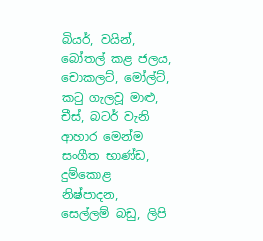බියර්, වයින්, බෝතල් කළ ජලය, චොකලට්, මෝල්ට්, කටු ගැලවූ මාළු, චීස්, බටර් වැනි ආහාර මෙන්ම සංගීත භාණ්ඩ, දුම්කොළ නිෂ්පාදන, සෙල්ලම් බඩු, ලිපි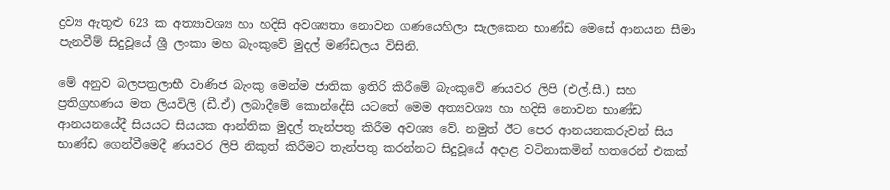ද්‍රව්‍ය ඇතුළු 623 ක අත්‍යාවශ්‍ය හා හදිසි අවශ්‍යතා නොවන ගණයෙහිලා සැලකෙන භාණ්ඩ මෙසේ ආනයන සීමා පැනවීම් සිදුවූයේ ශ්‍රී ලංකා මහ බැංකුවේ මුදල් මණ්ඩලය විසිනි.

මේ අනුව බලපත්‍රලාභී වාණිජ බැංකු මෙන්ම ජාතික ඉතිරි කිරීමේ බැංකුවේ ණයවර ලිපි (එල්.සී.) සහ ප්‍රතිග්‍රහණය මත ලියවිලි (ඩී.ඒ) ලබාදීමේ කොන්දේසි යටතේ මෙම අත්‍යවශ්‍ය හා හදිසි නොවන භාණ්ඩ ආනයනයේදී සියයට සියයක ආන්තික මුදල් තැන්පතු කිරීම අවශ්‍ය වේ. නමුත් ඊට පෙර ආනයනකරුවන් සිය භාණ්ඩ ගෙන්වීමෙදී ණයවර ලිපි නිකුත් කිරීමට තැන්පතු කරන්නට සිදුවූයේ අදාළ වටිනාකමින් හතරෙන් එකක්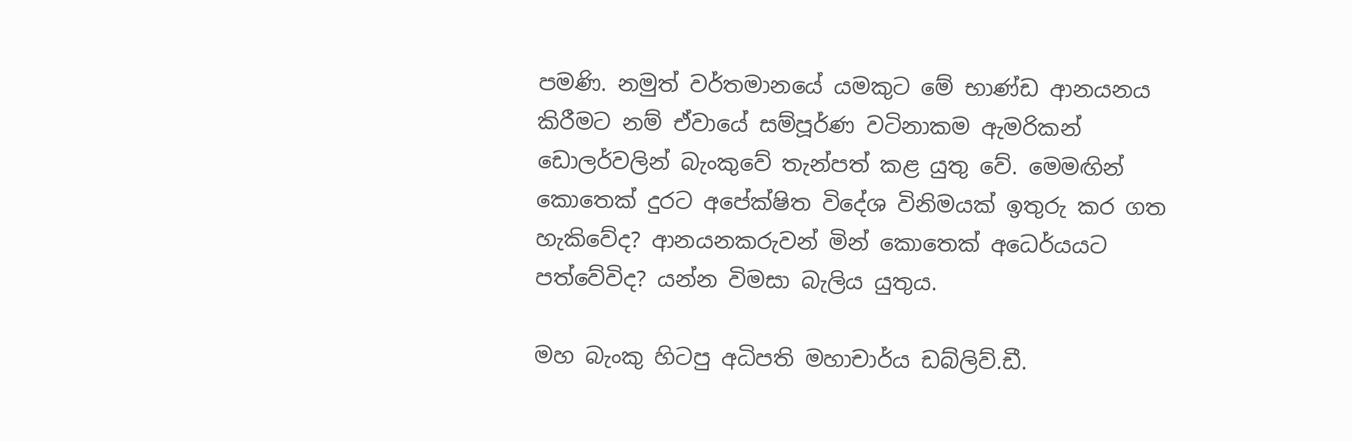පමණි. නමුත් වර්තමානයේ යමකුට මේ භාණ්ඩ ආනයනය කිරීමට නම් ඒවායේ සම්පූර්ණ වටිනාකම ඇමරිකන් ඩොලර්වලින් බැංකුවේ තැන්පත් කළ යුතු වේ. මෙමඟින් කොතෙක් දුරට අපේක්ෂිත විදේශ විනිමයක් ඉතුරු කර ගත හැකිවේද? ආනයනකරුවන් මින් කොතෙක් අධෙර්යයට පත්වේවිද? යන්න විමසා බැලිය යුතුය.

මහ බැංකු හිටපු අධිපති මහාචාර්ය ඩබ්ලිව්.ඩී.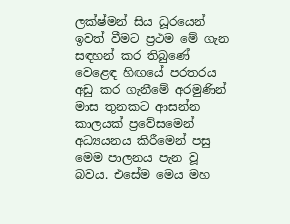ලක්ෂ්මන් සිය ධූරයෙන් ඉවත් වීමට ප්‍රථම මේ ගැන සඳහන් කර තිබුණේ වෙළෙඳ හිඟයේ පරතරය අඩු කර ගැනීමේ අරමුණින් මාස තුනකට ආසන්න කාලයක් ප්‍රවේසමෙන් අධ්‍යයනය කිරීමෙන් පසු මෙම පාලනය පැන වූ බවය. එසේම මෙය මහ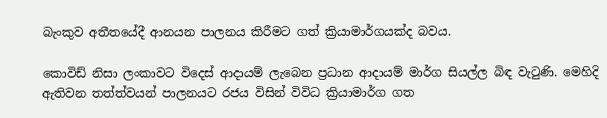බැංකුව අතීතයේදී ආනයන පාලනය කිරීමට ගත් ක්‍රියාමාර්ගයක්ද බවය.

කොවිඩ් නිසා ලංකාවට විදෙස් ආදායම් ලැබෙන ප්‍රධාන ආදායම් මාර්ග සියල්ල බිඳ වැටුණි. මෙහිදි ඇතිවන තත්ත්වයන් පාලනයට රජය විසින් විවිධ ක්‍රියාමාර්ග ගත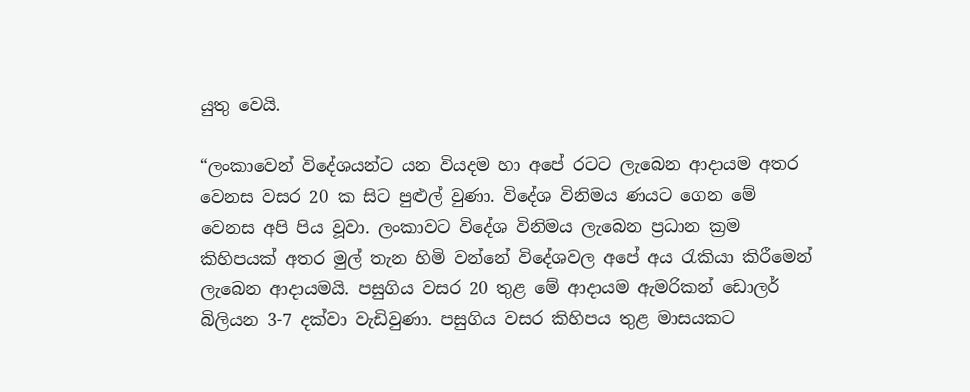යුතු වෙයි.

“ලංකාවෙන් විදේශයන්ට යන වියදම හා අපේ රටට ලැබෙන ආදායම අතර වෙනස වසර 20 ක සිට පුළුල් වුණා. විදේශ විනිමය ණයට ගෙන මේ වෙනස අපි පිය වූවා. ලංකාවට විදේශ විනිමය ලැබෙන ප්‍රධාන ක්‍රම කිහිපයක් අතර මුල් තැන හිමි වන්නේ විදේශවල අපේ අය රැකියා කිරීමෙන් ලැබෙන ආදායමයි. පසුගිය වසර 20 තුළ මේ ආදායම ඇමරිකන් ඩොලර් බිලියන 3-7 දක්වා වැඩිවුණා. පසුගිය වසර කිහිපය තුළ මාසයකට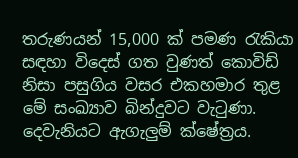තරුණයන් 15,000 ක් පමණ රැකියා සඳහා විදෙස් ගත වුණත් කොවිඩ් නිසා පසුගිය වසර එකහමාර තුළ මේ සංඛ්‍යාව බින්දුවට වැටුණා. දෙවැනියට ඇගැලුම් ක්ෂේත්‍රය.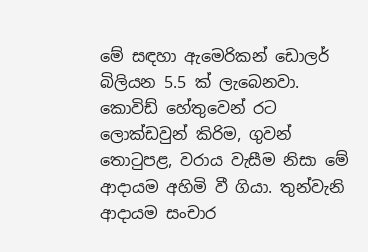මේ සඳහා ඇමෙරිකන් ඩොලර් බිලියන 5.5 ක් ලැබෙනවා. කොවිඩ් හේතුවෙන් රට ලොක්ඩවුන් කිරිම, ගුවන් තොටුපළ, වරාය වැසීම නිසා මේ ආදායම අහිමි වී ගියා. තුන්වැනි ආදායම සංචාර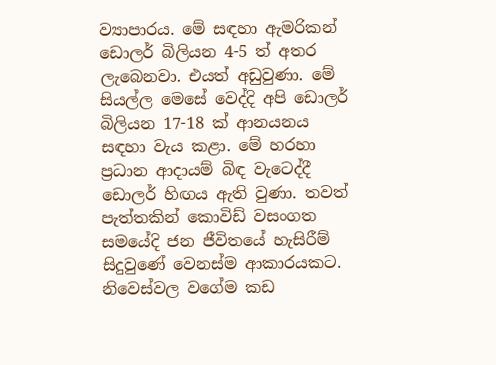ව්‍යාපාරය. මේ සඳහා ඇමරිකන් ඩොලර් බිලියන 4-5 ත් අතර ලැබෙනවා. එයත් අඩුවුණා. මේ සියල්ල මෙසේ වෙද්දි අපි ඩොලර් බිලියන 17-18 ක් ආනයනය සඳහා වැය කළා. මේ හරහා ප්‍රධාන ආදායම් බිඳ වැටෙද්දී ඩොලර් හිඟය ඇති වුණා. තවත් පැත්තකින් කොවිඩ් වසංගත සමයේදි ජන ජීවිතයේ හැසිරීම් සිදුවුණේ වෙනස්ම ආකාරයකට. නිවෙස්වල වගේම කඩ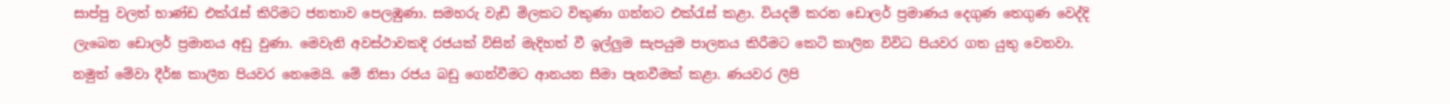සාප්පු වලත් භාණ්ඩ එක්රැස් කිරිමට ජනතාව පෙලඹුණා. සමහරු වැඩි මිලකට විකුණා ගන්නට එක්රැස් කළා. වියදම් කරන ඩොලර් ප්‍රමාණය දෙගුණ තෙගුණ වෙද්දි ලැබෙන ඩොලර් ප්‍රමානය අඩු වුණා. මෙවැනි අවස්ථාවකදි රජයක් විසින් මැදිහත් වී ඉල්ලුම සැපයුම පාලනය කිරීමට කෙටි කාලින විවිධ පියවර ගත යුතු වෙනවා. නමුත් මේවා දීර්ඝ කාලීන පියවර නෙමෙයි. මේ නිසා රජය බඩු ගෙන්වීමට ආනයන සීමා පැනවීමක් කළා. ණයවර ලිපි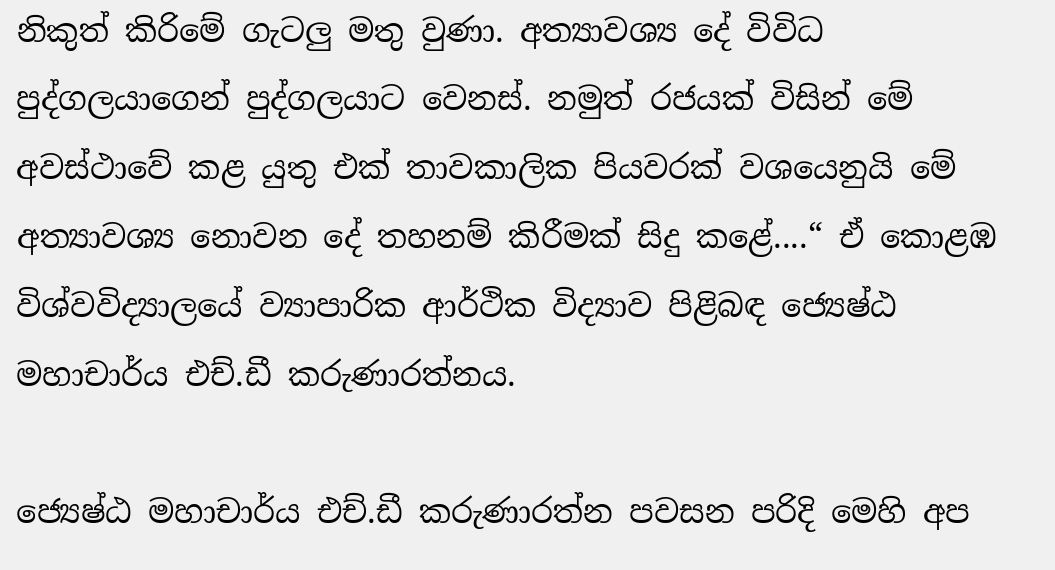නිකුත් කිරිමේ ගැටලු මතු වුණා. අත්‍යාවශ්‍ය දේ විවිධ පුද්ගලයාගෙන් පුද්ගලයාට වෙනස්. නමුත් රජයක් විසින් මේ අවස්ථාවේ කළ යුතු එක් තාවකාලික පියවරක් වශයෙනුයි මේ අත්‍යාවශ්‍ය නොවන දේ තහනම් කිරීමක් සිදු කළේ....“ ඒ කොළඹ විශ්වවිද්‍යාලයේ ව්‍යාපාරික ආර්ථික විද්‍යාව පිළිබඳ ජ්‍යෙෂ්ඨ මහාචාර්ය එච්.ඩී කරුණාරත්නය.

ජ්‍යෙෂ්ඨ මහාචාර්ය එච්.ඩී කරුණාරත්න පවසන පරිදි මෙහි අප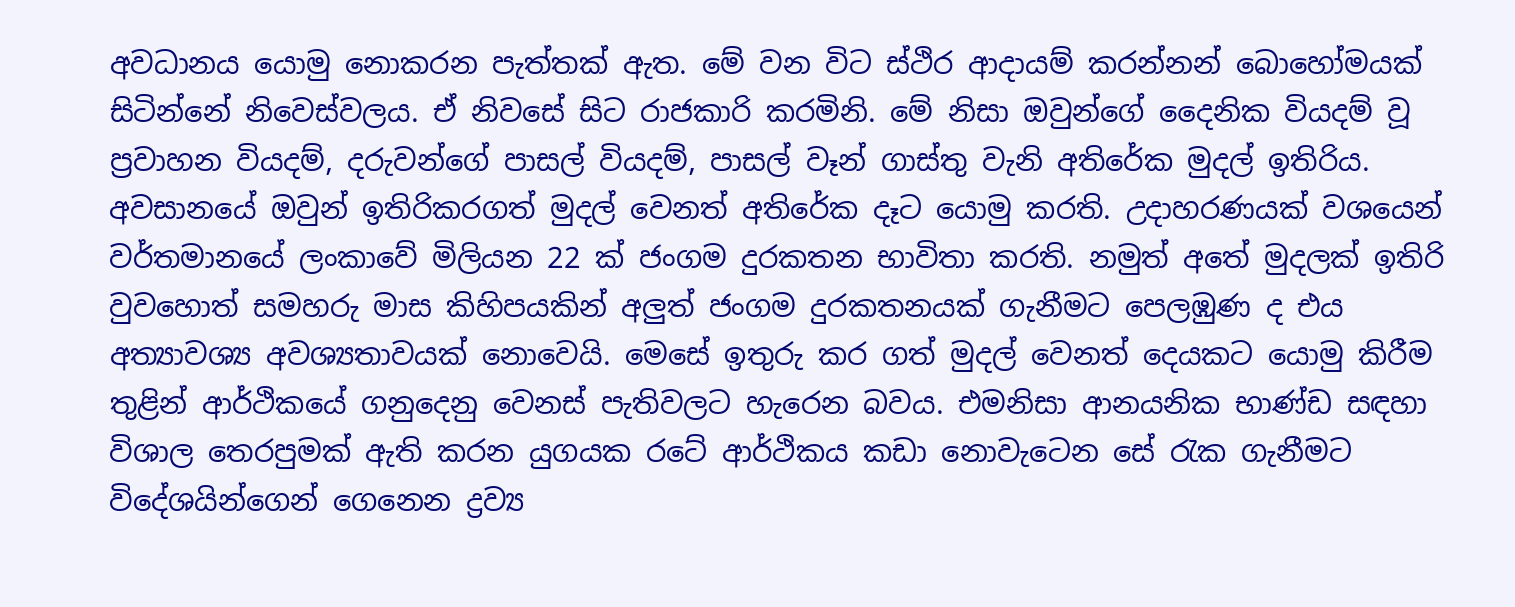අවධානය යොමු නොකරන පැත්තක් ඇත. මේ වන විට ස්ථිර ආදායම් කරන්නන් බොහෝමයක් සිටින්නේ නිවෙස්වලය. ඒ නිවසේ සිට රාජකාරි කරමිනි. මේ නිසා ඔවුන්ගේ දෛනික වියදම් වූ ප්‍රවාහන වියදම්, දරුවන්ගේ පාසල් වියදම්, පාසල් වෑන් ගාස්තු වැනි අතිරේක මුදල් ඉතිරිය. අවසානයේ ඔවුන් ඉතිරිකරගත් මුදල් වෙනත් අතිරේක දෑට යොමු කරති. උදාහරණයක් වශයෙන් වර්තමානයේ ලංකාවේ මිලියන 22 ක් ජංගම දුරකතන භාවිතා කරති. නමුත් අතේ මුදලක් ඉතිරි වුවහොත් සමහරු මාස කිහිපයකින් අලුත් ජංගම දුරකතනයක් ගැනීමට පෙලඹුණ ද එය අත්‍යාවශ්‍ය අවශ්‍යතාවයක් නොවෙයි. මෙසේ ඉතුරු කර ගත් මුදල් වෙනත් දෙයකට යොමු කිරීම තුළින් ආර්ථිකයේ ගනුදෙනු වෙනස් පැතිවලට හැරෙන බවය. එමනිසා ආනයනික භාණ්ඩ සඳහා විශාල තෙරපුමක් ඇති කරන යුගයක රටේ ආර්ථිකය කඩා නොවැටෙන සේ රැක ගැනීමට විදේශයින්ගෙන් ගෙනෙන ද්‍රව්‍ය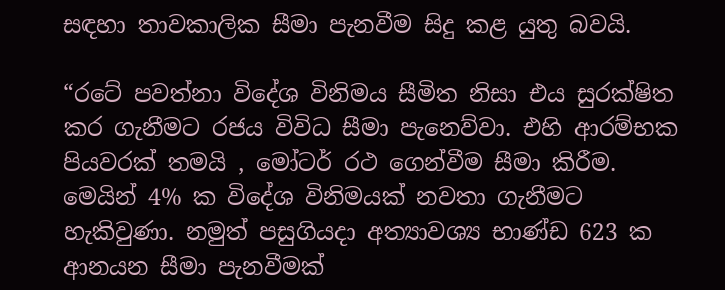සඳහා තාවකාලික සීමා පැනවීම සිදු කළ යුතු බවයි.

“රටේ පවත්නා විදේශ විනිමය සීමිත නිසා එය සුරක්ෂිත කර ගැනීමට රජය විවිධ සීමා පැනෙව්වා. එහි ආරම්භක පියවරක් තමයි , මෝටර් රථ ගෙන්වීම සීමා කිරීම. මෙයින් 4% ක විදේශ විනිමයක් නවතා ගැනීමට හැකිවුණා. නමුත් පසුගියදා අත්‍යාවශ්‍ය භාණ්ඩ 623 ක ආනයන සීමා පැනවීමක්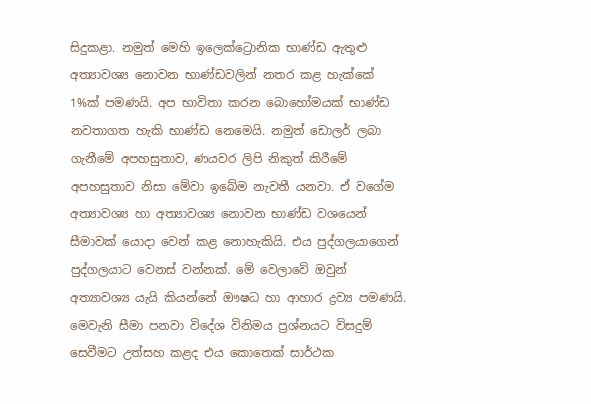සිදුකළා. නමුත් මෙහි ඉලෙක්ට්‍රොනික භාණ්ඩ ඇතුළු අත්‍යාවශ්‍ය නොවන භාණ්ඩවලින් නතර කළ හැක්කේ 1%ක් පමණයි. අප භාවිතා කරන බොහෝමයක් භාණ්ඩ නවතාගත හැකි භාණ්ඩ නෙමෙයි. නමුත් ඩොලර් ලබා ගැනීමේ අපහසුතාව, ණයවර ලිපි නිකුත් කිරීමේ අපහසුතාව නිසා මේවා ඉබේම නැවතී යනවා. ඒ වගේම අත්‍යාවශ්‍ය හා අත්‍යාවශ්‍ය නොවන භාණ්ඩ වශයෙන් සීමාවක් යොදා වෙන් කළ නොහැකියි. එය පුද්ගලයාගෙන් පුද්ගලයාට වෙනස් වන්නක්. මේ වෙලාවේ ඔවුන් අත්‍යාවශ්‍ය යැයි කියන්නේ ඖෂධ හා ආහාර ද්‍රව්‍ය පමණයි. මෙවැනි සීමා පනවා විදේශ විනිමය ප්‍රශ්නයට විසදුම් සෙවීමට උත්සහ කළද එය කොතෙක් සාර්ථක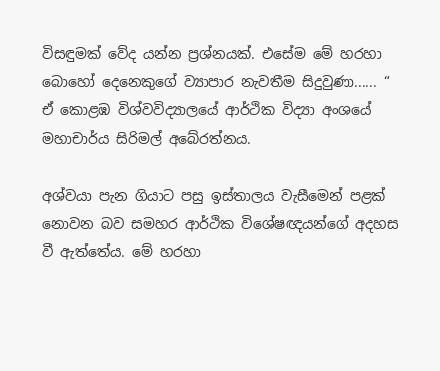විසඳුමක් වේද යන්න ප්‍රශ්නයක්. එසේම මේ හරහා බොහෝ දෙනෙකුගේ ව්‍යාපාර නැවතීම සිදුවුණා...... “ ඒ කොළඹ විශ්වවිද්‍යාලයේ ආර්ථික විද්‍යා අංශයේ මහාචාර්ය සිරිමල් අබේරත්නය.

අශ්වයා පැන ගියාට පසු ඉස්තාලය වැසීමෙන් පළක් නොවන බව සමහර ආර්ථික විශේෂඥයන්ගේ අදහස වී ඇත්තේය. මේ හරහා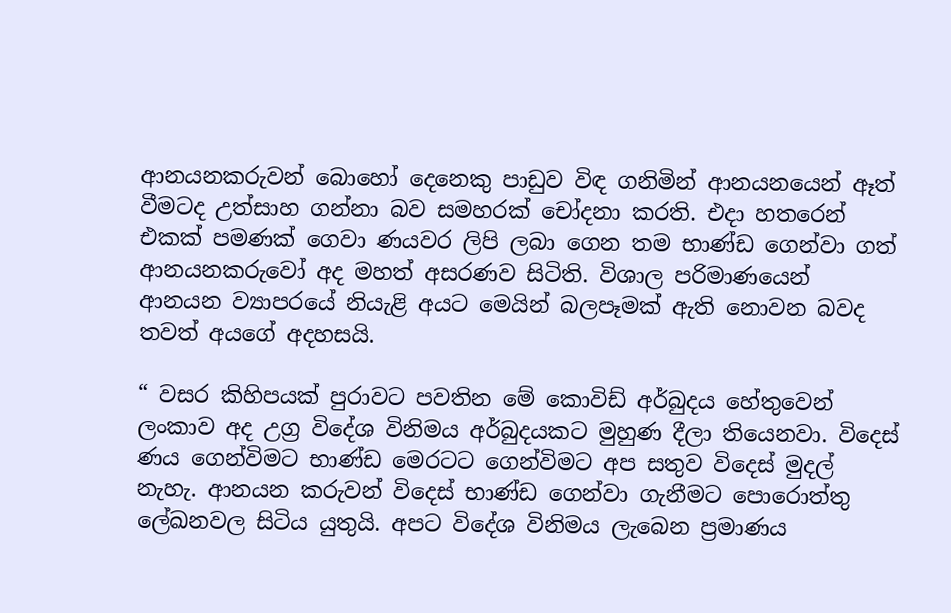ආනයනකරුවන් බොහෝ දෙනෙකු පාඩුව විඳ ගනිමින් ආනයනයෙන් ඈත් වීමටද උත්සාහ ගන්නා බව සමහරක් චෝදනා කරති. එදා හතරෙන් එකක් පමණක් ගෙවා ණයවර ලිපි ලබා ගෙන තම භාණ්ඩ ගෙන්වා ගත් ආනයනකරුවෝ අද මහත් අසරණව සිටිති. විශාල පරිමාණයෙන් ආනයන ව්‍යාපරයේ නියැළි අයට මෙයින් බලපෑමක් ඇති නොවන බවද තවත් අයගේ අදහසයි.

“ වසර කිහිපයක් පුරාවට පවතින මේ කොවිඩ් අර්බුදය හේතුවෙන් ලංකාව අද උග්‍ර විදේශ විනිමය අර්බුදයකට මුහුණ දීලා තියෙනවා. විදෙස් ණය ගෙන්විමට භාණ්ඩ මෙරටට ගෙන්විමට අප සතුව විදෙස් මුදල් නැහැ. ආනයන කරුවන් විදෙස් භාණ්ඩ ගෙන්වා ගැනීමට පොරොත්තු ලේඛනවල සිටිය යුතුයි. අපට විදේශ විනිමය ලැබෙන ප්‍රමාණය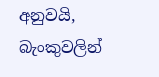අනුවයි, බැංකුවලින්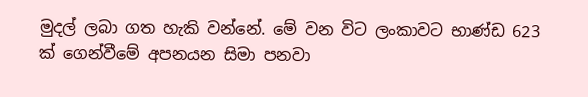මුදල් ලබා ගත හැකි වන්නේ. මේ වන විට ලංකාවට භාණ්ඩ 623 ක් ගෙන්වීමේ අපනයන සිමා පනවා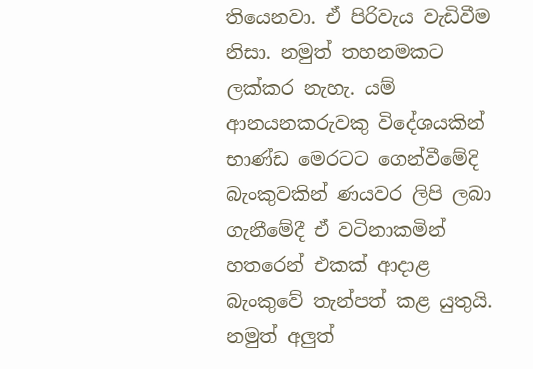තියෙනවා. ඒ පිරිවැය වැඩිවීම නිසා. නමුත් තහනමකට ලක්කර නැහැ. යම් ආනයනකරුවකු විදේශයකින් භාණ්ඩ මෙරටට ගෙන්වීමේදි බැංකුවකින් ණයවර ලිපි ලබා ගැනීමේදී ඒ වටිනාකමින් හතරෙන් එකක් ආදාළ බැංකුවේ තැන්පත් කළ යුතුයි. නමුත් අලුත්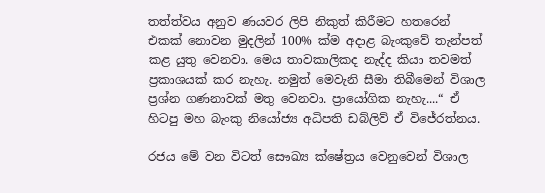තත්ත්වය අනුව ණයවර ලිපි නිකුත් කිරීමට හතරෙන් එකක් නොවන මුදලින් 100% ක්ම අදාළ බැංකුවේ තැන්පත් කළ යුතු වෙනවා. මෙය තාවකාලිකද නැද්ද කියා තවමත් ප්‍රකාශයක් කර නැහැ. නමුත් මෙවැනි සීමා තිබීමෙන් විශාල ප්‍රශ්න ගණනාවක් මතු වෙනවා. ප්‍රායෝගික නැහැ....“ ඒ හිටපු මහ බැංකු නියෝජ්‍ය අධිපති ඩබ්ලිව් ඒ විජේරත්නය.

රජය මේ වන විටත් සෞඛ්‍ය ක්ෂේත්‍රය වෙනුවෙන් විශාල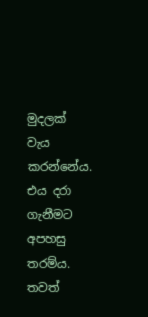මුදලක් වැය කරන්නේය. එය දරා ගැනීමට අපහසු තරම්ය. තවත්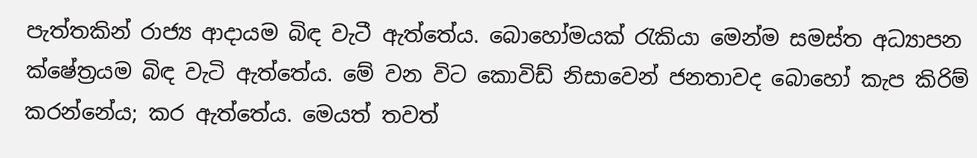පැත්තකින් රාජ්‍ය ආදායම බිඳ වැටී ඇත්තේය. බොහෝමයක් රැකියා මෙන්ම සමස්ත අධ්‍යාපන ක්ෂේත්‍රයම බිඳ වැටි ඇත්තේය. මේ වන විට කොවිඩ් නිසාවෙන් ජනතාවද බොහෝ කැප කිරිම් කරන්නේය; කර ඇත්තේය. මෙයත් තවත්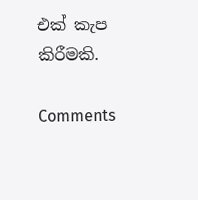එක් කැප කිරීමකි.

Comments